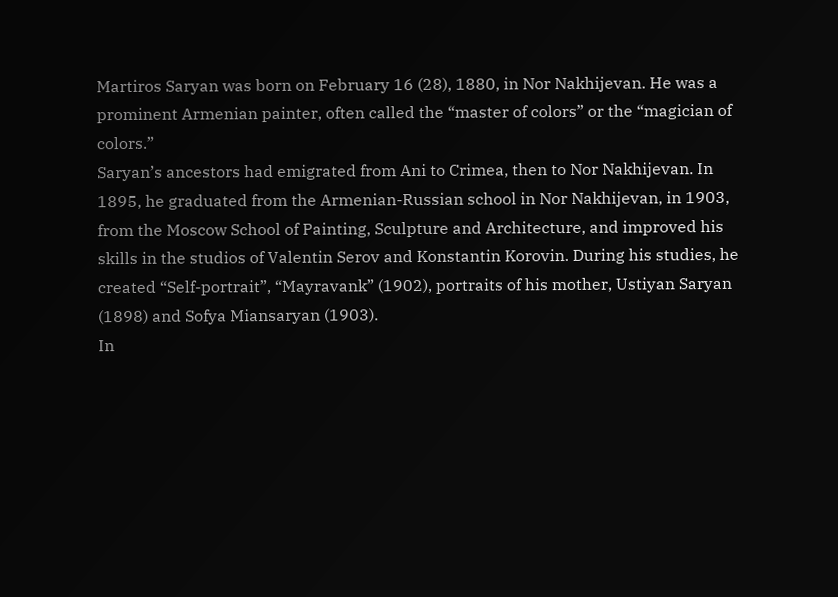Martiros Saryan was born on February 16 (28), 1880, in Nor Nakhijevan. He was a prominent Armenian painter, often called the “master of colors” or the “magician of colors.”
Saryan’s ancestors had emigrated from Ani to Crimea, then to Nor Nakhijevan. In 1895, he graduated from the Armenian-Russian school in Nor Nakhijevan, in 1903, from the Moscow School of Painting, Sculpture and Architecture, and improved his skills in the studios of Valentin Serov and Konstantin Korovin. During his studies, he created “Self-portrait”, “Mayravank” (1902), portraits of his mother, Ustiyan Saryan (1898) and Sofya Miansaryan (1903).
In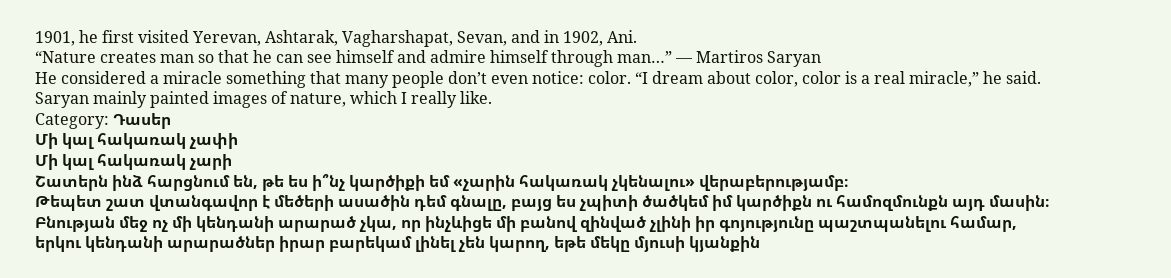1901, he first visited Yerevan, Ashtarak, Vagharshapat, Sevan, and in 1902, Ani.
“Nature creates man so that he can see himself and admire himself through man…” — Martiros Saryan
He considered a miracle something that many people don’t even notice: color. “I dream about color, color is a real miracle,” he said. Saryan mainly painted images of nature, which I really like.
Category: Դասեր
Մի կալ հակառակ չափի
Մի կալ հակառակ չարի
Շատերն ինձ հարցնում են, թե ես ի՞նչ կարծիքի եմ «չարին հակառակ չկենալու» վերաբերությամբ։
Թեպետ շատ վտանգավոր է մեծերի ասածին դեմ գնալը, բայց ես չպիտի ծածկեմ իմ կարծիքն ու համոզմունքն այդ մասին։
Բնության մեջ ոչ մի կենդանի արարած չկա, որ ինչևիցե մի բանով զինված չլինի իր գոյությունը պաշտպանելու համար, երկու կենդանի արարածներ իրար բարեկամ լինել չեն կարող, եթե մեկը մյուսի կյանքին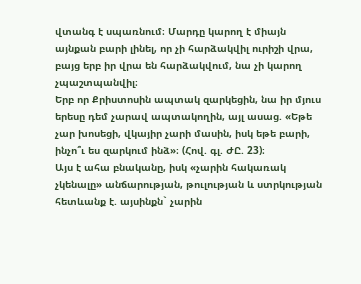վտանգ է սպառնում։ Մարդը կարող է միայն այնքան բարի լինել, որ չի հարձակվիլ ուրիշի վրա, բայց երբ իր վրա են հարձակվում, նա չի կարող չպաշտպանվիլ։
Երբ որ Քրիստոսին ապտակ զարկեցին, նա իր մյուս երեսը դեմ չարավ ապտակողին, այլ ասաց. «Եթե չար խոսեցի, վկայիր չարի մասին, իսկ եթե բարի, ինչո՞ւ ես զարկում ինձ»։ (Հով. գլ. ԺԸ. 23)։
Այս է ահա բնականը, իսկ «չարին հակառակ չկենալը» անճարության, թուլության և ստրկության հետևանք է. այսինքն` չարին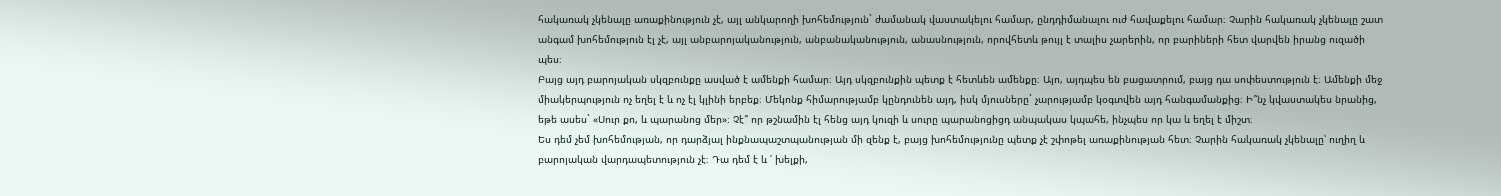հակառակ չկենալը առաքինություն չէ, այլ անկարողի խոհեմություն` ժամանակ վաստակելու համար, ընդդիմանալու ուժ հավաքելու համար։ Չարին հակառակ չկենալը շատ անգամ խոհեմություն էլ չէ, այլ անբարոյականություն, անբանականություն, անասնություն, որովհետև թույլ է տալիս չարերին, որ բարիների հետ վարվեն իրանց ուզածի պես։
Բայց այդ բարոյական սկզբունքը ասված է ամենքի համար։ Այդ սկզբունքին պետք է հետևեն ամենքը։ Այո, այդպես են բացատրում, բայց դա սոփեստություն է։ Ամենքի մեջ միակերպություն ոչ եղել է և ոչ էլ կլինի երբեք։ Մեկոնք հիմարությամբ կընդունեն այդ, իսկ մյուսները` չարությամբ կօգտվեն այդ հանգամանքից։ Ի՞նչ կվաստակես նրանից, եթե ասես` «Սուր քո, և պարանոց մեր»։ Չէ՞ որ թշնամին էլ հենց այդ կուզի և սուրը պարանոցիցդ անպակաս կպահե, ինչպես որ կա և եղել է միշտ։
Ես դեմ չեմ խոհեմության, որ դարձյալ ինքնապաշտպանության մի զենք է, բայց խոհեմությունը պետք չէ շփոթել առաքինության հետ։ Չարին հակառակ չկենալը՝ ուղիղ և բարոյական վարդապետություն չէ։ Դա դեմ է և ՛ խելքի,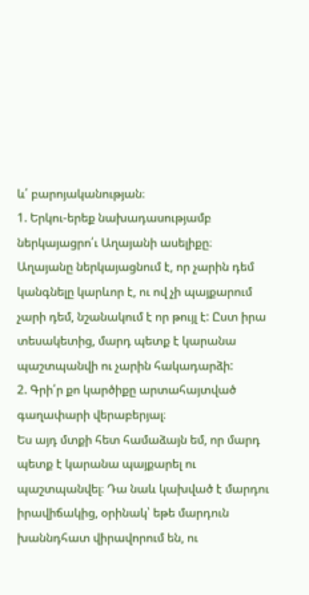և՛ բարոյականության։
1. Երկու-երեք նախադասությամբ ներկայացրո՛ւ Աղայանի ասելիքը։
Աղայանը ներկայացնում է, որ չարին դեմ կանգնելը կարևոր է, ու ով չի պայքարում չարի դեմ, նշանակում է որ թույլ է: Ըստ իրա տեսակետից, մարդ պետք է կարանա պաշտպանվի ու չարին հակադարձի:
2. Գրի՛ր քո կարծիքը արտահայտված գաղափարի վերաբերյալ։
Ես այդ մտքի հետ համաձայն եմ, որ մարդ պետք է կարանա պայքարել ու պաշտպանվել։ Դա նաև կախված է մարդու իրավիճակից, օրինակ՝ եթե մարդուն խաննդհատ վիրավորում են, ու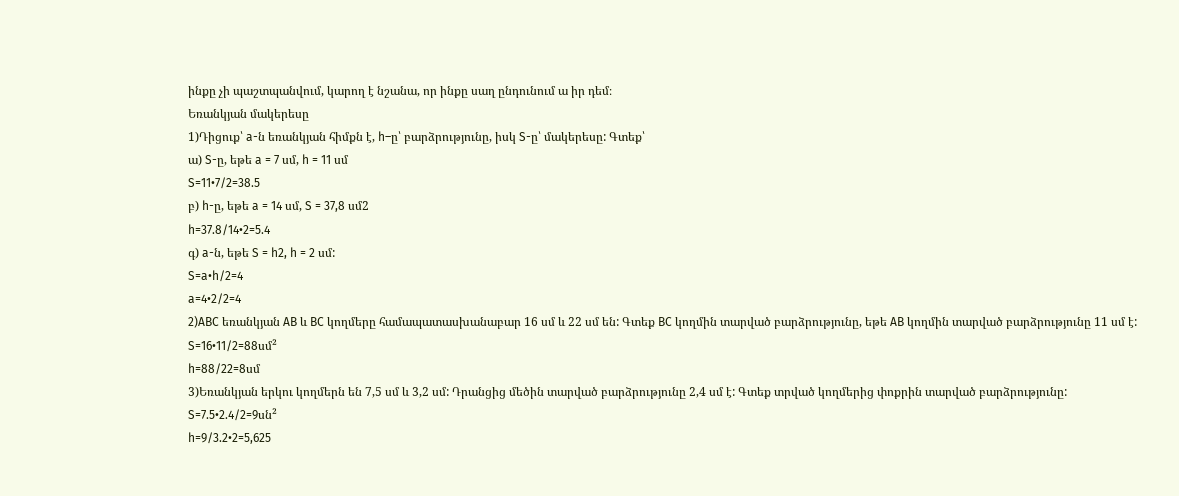ինքը չի պաշտպանվում, կարող է նշանա, որ ինքը սաղ ընդունում ա իր դեմ։
Եռանկյան մակերեսը
1)Դիցուք՝ a-ն եռանկյան հիմքն է, h–ը՝ բարձրությունը, իսկ S-ը՝ մակերեսը: Գտեք՝
ա) S-ը, եթե a = 7 սմ, h = 11 սմ
S=11•7/2=38.5
բ) h-ը, եթե a = 14 սմ, S = 37,8 սմ2
h=37.8/14•2=5.4
գ) a-ն, եթե S = h2, h = 2 սմ:
S=a•h/2=4
a=4•2/2=4
2)ABC եռանկյան AB և BC կողմերը համապատասխանաբար 16 սմ և 22 սմ են: Գտեք BC կողմին տարված բարձրությունը, եթե AB կողմին տարված բարձրությունը 11 սմ է:
S=16•11/2=88սմ²
h=88/22=8սմ
3)Եռանկյան երկու կողմերն են 7,5 սմ և 3,2 սմ: Դրանցից մեծին տարված բարձրությունը 2,4 սմ է: Գտեք տրված կողմերից փոքրին տարված բարձրությունը:
S=7.5•2.4/2=9սն²
h=9/3.2•2=5,625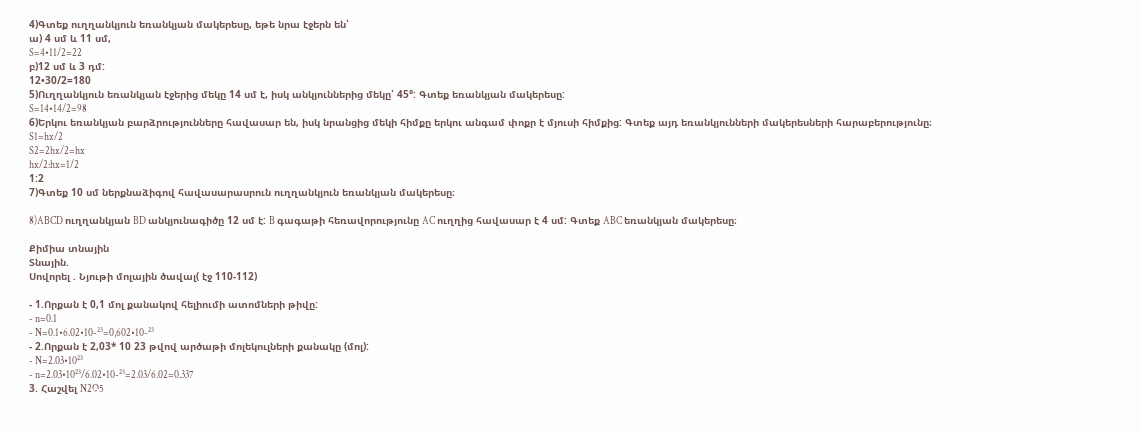4)Գտեք ուղղանկյուն եռանկյան մակերեսը, եթե նրա էջերն են՝
ա) 4 սմ և 11 սմ,
S=4•11/2=22
բ)12 սմ և 3 դմ:
12•30/2=180
5)Ուղղանկյուն եռանկյան էջերից մեկը 14 սմ է, իսկ անկյուններից մեկը՝ 45°: Գտեք եռանկյան մակերեսը:
S=14•14/2=98
6)Երկու եռանկյան բարձրությունները հավասար են, իսկ նրանցից մեկի հիմքը երկու անգամ փոքր է մյուսի հիմքից: Գտեք այդ եռանկյունների մակերեսների հարաբերությունը։
S1=hx/2
S2=2hx/2=hx
hx/2:hx=1/2
1:2
7)Գտեք 10 սմ ներքնաձիգով հավասարասրուն ուղղանկյուն եռանկյան մակերեսը։

8)ABCD ուղղանկյան BD անկյունագիծը 12 սմ է: B գագաթի հեռավորությունը AC ուղղից հավասար է 4 սմ: Գտեք ABC եռանկյան մակերեսը։

Քիմիա տնային
Տնային.
Սովորել . Նյութի մոլային ծավալ( էջ 110-112)

- 1.Որքան է 0,1 մոլ քանակով հելիումի ատոմների թիվը:
- n=0.1
- N=0.1•6.02•10-²³=0,602•10-²³
- 2.Որքան է 2,03* 10 23 թվով արծաթի մոլեկուլների քանակը (մոլ):
- N=2.03•10²³
- n=2.03•10²³/6.02•10-²³=2.03/6.02=0.337
3. Հաշվել N2O5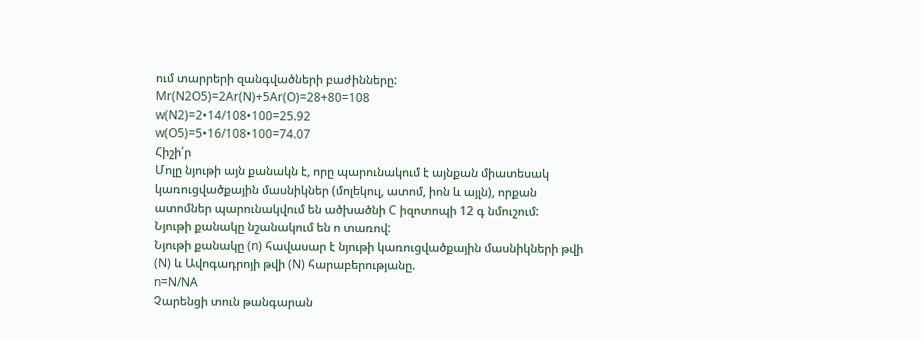ում տարրերի զանգվածների բաժինները:
Mr(N2O5)=2Ar(N)+5Ar(O)=28+80=108
w(N2)=2•14/108•100=25.92
w(O5)=5•16/108•100=74.07
Հիշի՛ր
Մոլը նյութի այն քանակն է, որը պարունակում է այնքան միատեսակ կառուցվածքային մասնիկներ (մոլեկուլ, ատոմ, իոն և այլն), որքան ատոմներ պարունակվում են ածխածնի C իզոտոպի 12 գ նմուշում:
Նյութի քանակը նշանակում են ո տառով:
Նյութի քանակը (n) հավասար է նյութի կառուցվածքային մասնիկների թվի (N) և Ավոգադրոյի թվի (N) հարաբերությանը.
n=N/NA
Չարենցի տուն թանգարան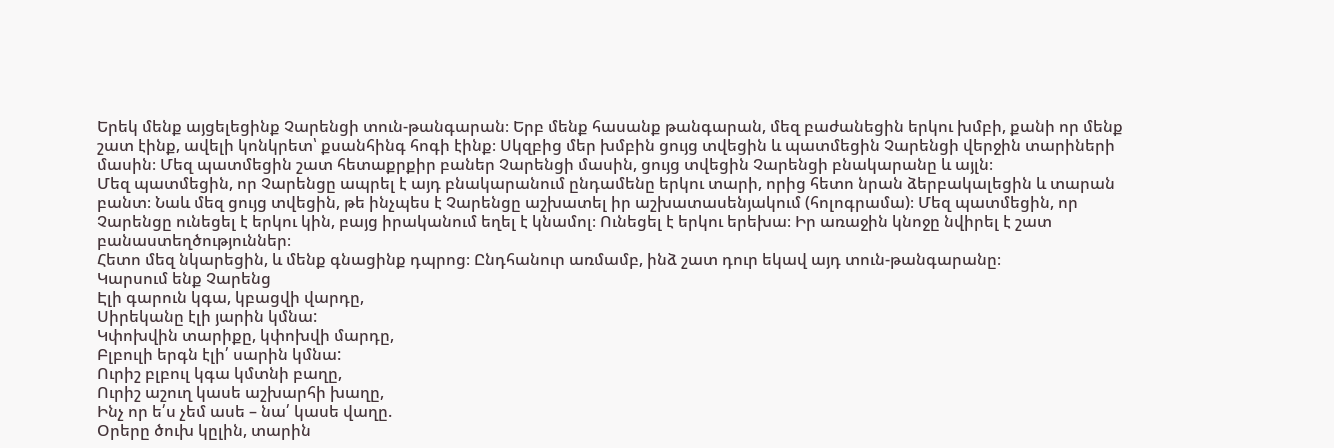Երեկ մենք այցելեցինք Չարենցի տուն-թանգարան։ Երբ մենք հասանք թանգարան, մեզ բաժանեցին երկու խմբի, քանի որ մենք շատ էինք, ավելի կոնկրետ՝ քսանհինգ հոգի էինք։ Սկզբից մեր խմբին ցույց տվեցին և պատմեցին Չարենցի վերջին տարիների մասին։ Մեզ պատմեցին շատ հետաքրքիր բաներ Չարենցի մասին, ցույց տվեցին Չարենցի բնակարանը և այլն։
Մեզ պատմեցին, որ Չարենցը ապրել է այդ բնակարանում ընդամենը երկու տարի, որից հետո նրան ձերբակալեցին և տարան բանտ։ Նաև մեզ ցույց տվեցին, թե ինչպես է Չարենցը աշխատել իր աշխատասենյակում (հոլոգրամա)։ Մեզ պատմեցին, որ Չարենցը ունեցել է երկու կին, բայց իրականում եղել է կնամոլ։ Ունեցել է երկու երեխա։ Իր առաջին կնոջը նվիրել է շատ բանաստեղծություններ։
Հետո մեզ նկարեցին, և մենք գնացինք դպրոց։ Ընդհանուր առմամբ, ինձ շատ դուր եկավ այդ տուն-թանգարանը։
Կարսում ենք Չարենց
Էլի գարուն կգա, կբացվի վարդը,
Սիրեկանը էլի յարին կմնա:
Կփոխվին տարիքը, կփոխվի մարդը,
Բլբուլի երգն էլի՛ սարին կմնա:
Ուրիշ բլբուլ կգա կմտնի բաղը,
Ուրիշ աշուղ կասե աշխարհի խաղը,
Ինչ որ ե՛ս չեմ ասե – նա՛ կասե վաղը.
Օրերը ծուխ կըլին, տարին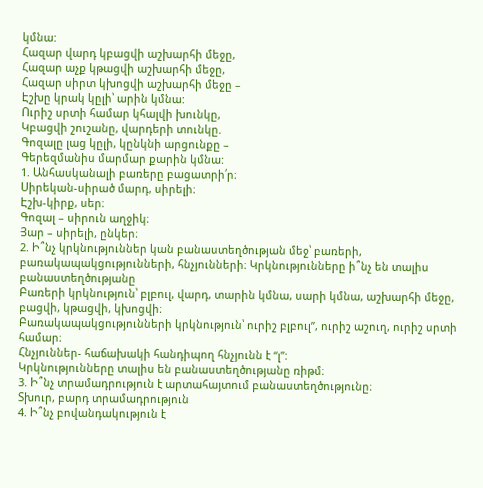կմնա:
Հազար վարդ կբացվի աշխարհի մեջը,
Հազար աչք կթացվի աշխարհի մեջը,
Հազար սիրտ կխոցվի աշխարհի մեջը –
Էշխը կրակ կըլի՝ արին կմնա:
Ուրիշ սրտի համար կհալվի խունկը,
Կբացվի շուշանը, վարդերի տունկը.
Գոզալը լաց կըլի, կընկնի արցունքը –
Գերեզմանիս մարմար քարին կմնա:
1. Անհասկանալի բառերը բացատրի՛ր։
Սիրեկան-սիրած մարդ, սիրելի։
Էշխ-կիրք, սեր։
Գոզալ – սիրուն աղջիկ։
Յար – սիրելի, ընկեր։
2. Ի՞նչ կրկնություններ կան բանաստեղծության մեջ՝ բառերի, բառակապակցությունների, հնչյունների։ Կրկնությունները ի՞նչ են տալիս բանաստեղծությանը
Բառերի կրկնություն՝ բլբուլ, վարդ, տարին կմնա, սարի կմնա, աշխարհի մեջը, բացվի, կթացվի, կխոցվի։
Բառակապակցությունների կրկնություն՝ ուրիշ բլբուլ”, ուրիշ աշուղ, ուրիշ սրտի համար։
Հնչյուններ- հաճախակի հանդիպող հնչյունն է “լ”:
Կրկնությունները տալիս են բանաստեղծությանը ռիթմ։
3. Ի՞նչ տրամադրություն է արտահայտում բանաստեղծությունը։
Տխուր, բարդ տրամադրություն
4. Ի՞նչ բովանդակություն է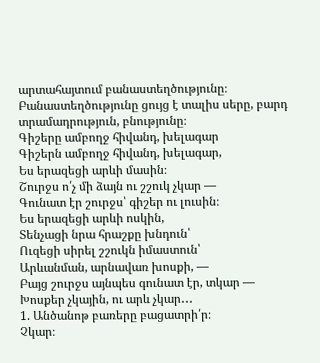արտահայտում բանաստեղծությունը։
Բանաստեղծությունը ցույց է տալիս սերը, բարդ տրամադրություն, բնությունը։
Գիշերը ամբողջ հիվանդ, խելագար
Գիշերն ամբողջ հիվանդ, խելագար,
Ես երազեցի արևի մասին։
Շուրջս ո՛չ մի ձայն ու շշուկ չկար ―
Գունատ էր շուրջս՝ գիշեր ու լուսին։
Ես երազեցի արևի ոսկին,
Տենչացի նրա հրաշքը խնդուն՝
Ուզեցի սիրել շշուկն իմաստուն՝
Արևանման, արնավառ խոսքի, ―
Բայց շուրջս այնպես գունատ էր, տկար ―
Խոսքեր չկային, ու արև չկար․․․
1. Անծանոթ բառերը բացատրի՛ր։
Չկար։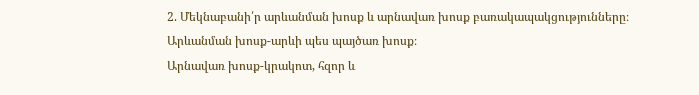2. Մեկնաբանի՛ր արևանման խոսք և արնավառ խոսք բառակապակցությունները։
Արևանման խոսք-արևի պես պայծառ խոսք։
Արնավառ խոսք-կրակոտ, հզոր և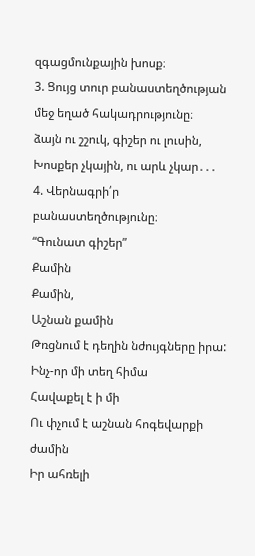զգացմունքային խոսք։
3. Ցույց տուր բանաստեղծության մեջ եղած հակադրությունը։
ձայն ու շշուկ, գիշեր ու լուսին, Խոսքեր չկային, ու արև չկար․․․
4. Վերնագրի՛ր բանաստեղծությունը։
“Գունատ գիշեր”
Քամին
Քամին,
Աշնան քամին
Թռցնում է դեղին նժույգները իրա:
Ինչ-որ մի տեղ հիմա
Հավաքել է ի մի
Ու փչում է աշնան հոգեվարքի ժամին
Իր ահռելի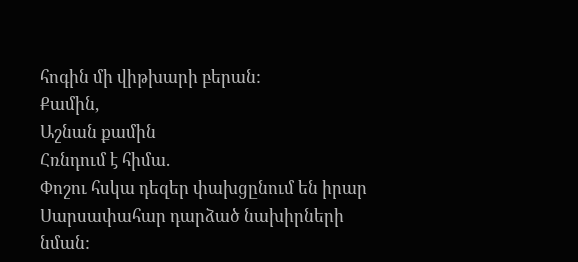հոգին մի վիթխարի բերան:
Քամին,
Աշնան քամին
Հռնդում է հիմա.
Փոշու հսկա դեզեր փախցընում են իրար
Սարսափահար դարձած նախիրների նման: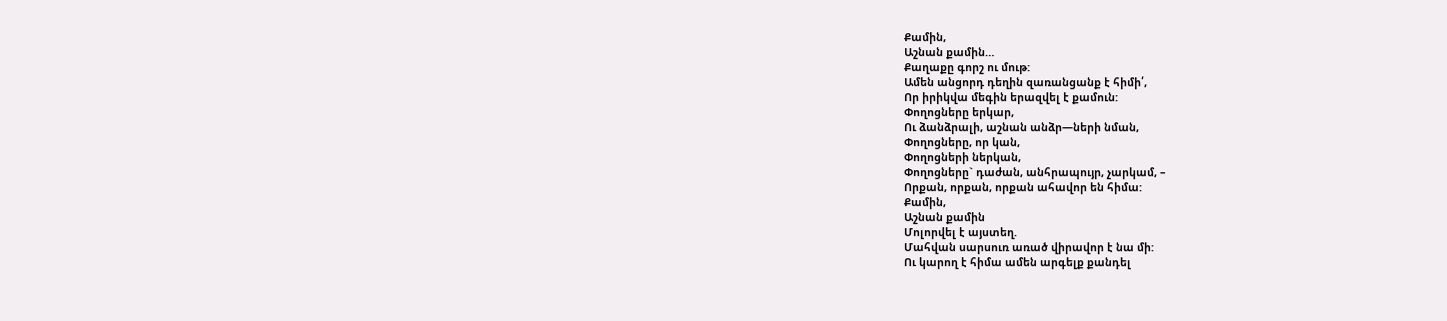Քամին,
Աշնան քամին…
Քաղաքը գորշ ու մութ:
Ամեն անցորդ դեղին զառանցանք է հիմի՛,
Որ իրիկվա մեգին երազվել է քամուն:
Փողոցները երկար,
Ու ձանձրալի, աշնան անձր—ների նման,
Փողոցները, որ կան,
Փողոցների ներկան,
Փողոցները` դաժան, անհրապույր, չարկամ, –
Որքան, որքան, որքան ահավոր են հիմա:
Քամին,
Աշնան քամին
Մոլորվել է այստեղ.
Մահվան սարսուռ առած վիրավոր է նա մի:
Ու կարող է հիմա ամեն արգելք քանդել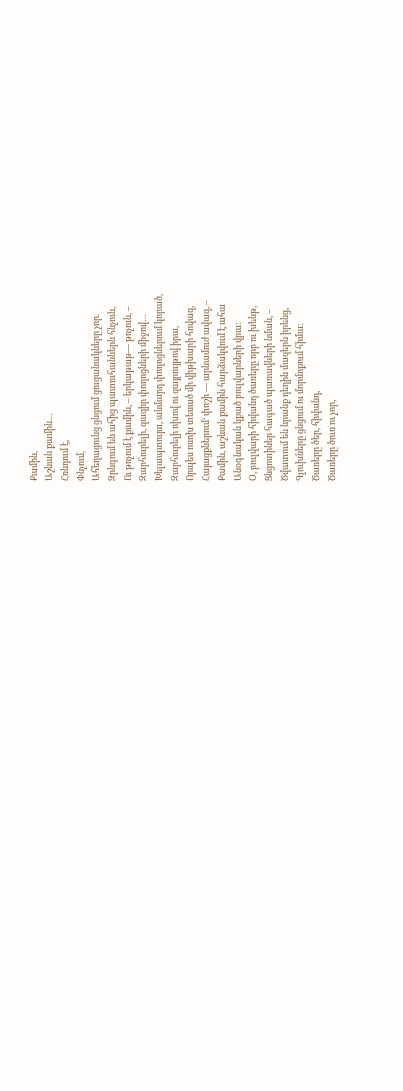Քամին,
Աշնան քամին…
Հռնդում է,
Փնչում,
Ահեղացունց ցնցում ցուցանակները չոր.
Զրնգում են ահից պատուհաններն հնչուն,
Ու թռչում է քամին, – երկաթաթ— թռչուն, –
Զարհուրելի, զազիր փողոցների միջով…
Խելապտույտ, անմարդ փողոցներում կորած,
Զարհուրելի ոխով ու զայրույթով իրա,
Որպես ոսոխ տեսած մի վիթխարի հովազ,
Հայացքներում‘ փոշի — արնամուժ ավազ, –
Քամին, աշնան քամին հարձակվում է ահա
Անօգնական կքած բուլվարների վրա:
Օ, բուլվարի հիվանդ ծառերը որբ ու խենթ,
Ցնցոտիներ հագած պառավների նման, –
Ծվատում են նրանք դեղին մազերն իրենց,
Գլուխները ցնցում ու մորմոքում հիմա:
Ծառերը ծեր, հիվանդ,
Ծառերը ծուռ ու չոր,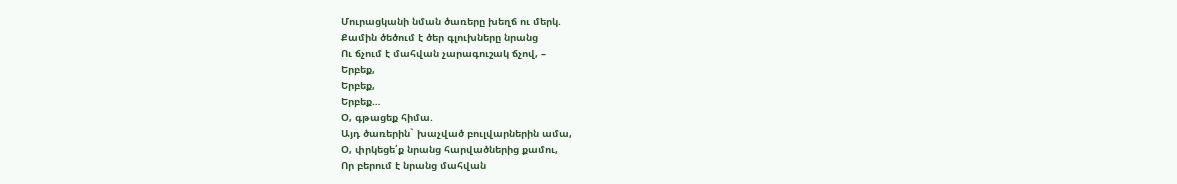Մուրացկանի նման ծառերը խեղճ ու մերկ.
Քամին ծեծում է ծեր գլուխները նրանց
Ու ճչում է մահվան չարագուշակ ճչով, –
Երբեք,
Երբեք,
Երբեք…
Օ, գթացեք հիմա.
Այդ ծառերին` խաչված բուլվարներին ամա,
Օ, փրկեցե՛ք նրանց հարվածներից քամու,
Որ բերում է նրանց մահվան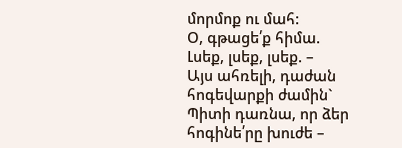մորմոք ու մահ:
Օ, գթացե՛ք հիմա.
Լսեք, լսեք, լսեք. –
Այս ահռելի, դաժան հոգեվարքի ժամին`
Պիտի դառնա, որ ձեր հոգինե՛րը խուժե –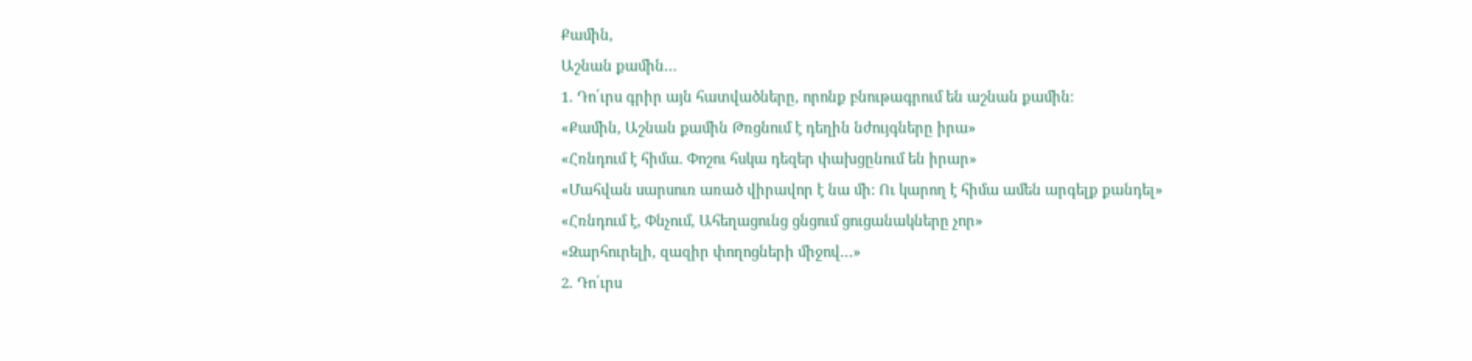Քամին,
Աշնան քամին…
1. Դո՛ւրս գրիր այն հատվածները, որոնք բնութագրում են աշնան քամին։
«Քամին, Աշնան քամին Թռցնում է դեղին նժույգները իրա»
«Հռնդում է հիմա. Փոշու հսկա դեզեր փախցընում են իրար»
«Մահվան սարսուռ առած վիրավոր է նա մի: Ու կարող է հիմա ամեն արգելք քանդել»
«Հռնդում է, Փնչում, Ահեղացունց ցնցում ցուցանակները չոր»
«Զարհուրելի, զազիր փողոցների միջով…»
2. Դո՛ւրս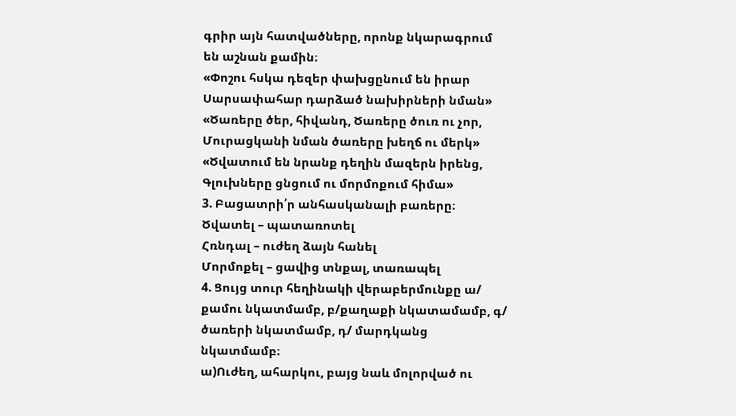գրիր այն հատվածները, որոնք նկարագրում են աշնան քամին։
«Փոշու հսկա դեզեր փախցընում են իրար Սարսափահար դարձած նախիրների նման»
«Ծառերը ծեր, հիվանդ, Ծառերը ծուռ ու չոր, Մուրացկանի նման ծառերը խեղճ ու մերկ»
«Ծվատում են նրանք դեղին մազերն իրենց, Գլուխները ցնցում ու մորմոքում հիմա»
3. Բացատրի՛ր անհասկանալի բառերը։
Ծվատել – պատառոտել
Հռնդալ – ուժեղ ձայն հանել
Մորմոքել – ցավից տնքալ, տառապել
4. Ցույց տուր հեղինակի վերաբերմունքը ա/ քամու նկատմամբ, բ/քաղաքի նկատամամբ, գ/ ծառերի նկատմամբ, դ/ մարդկանց նկատմամբ։
ա)Ուժեղ, ահարկու, բայց նաև մոլորված ու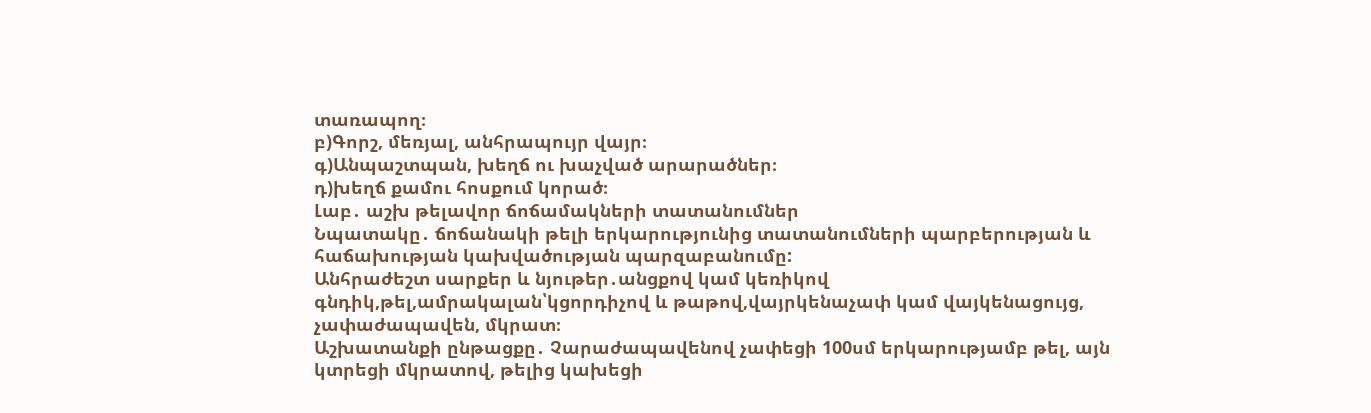տառապող։
բ)Գորշ, մեռյալ, անհրապույր վայր։
գ)Անպաշտպան, խեղճ ու խաչված արարածներ։
դ)խեղճ քամու հոսքում կորած։
Լաբ․ աշխ թելավոր ճոճամակների տատանումներ
Նպատակը․ ճոճանակի թելի երկարությունից տատանումների պարբերության և հաճախության կախվածության պարզաբանումը:
Անհրաժեշտ սարքեր և նյութեր․անցքով կամ կեռիկով գնդիկ,թել,ամրակալան՝կցորդիչով և թաթով,վայրկենաչափ կամ վայկենացույց, չափաժապավեն, մկրատ։
Աշխատանքի ընթացքը․ Չարաժապավենով չափեցի 100սմ երկարությամբ թել, այն կտրեցի մկրատով, թելից կախեցի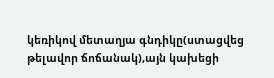կեռիկով մետաղյա գնդիկը(ստացվեց թելավոր ճոճանակ),այն կախեցի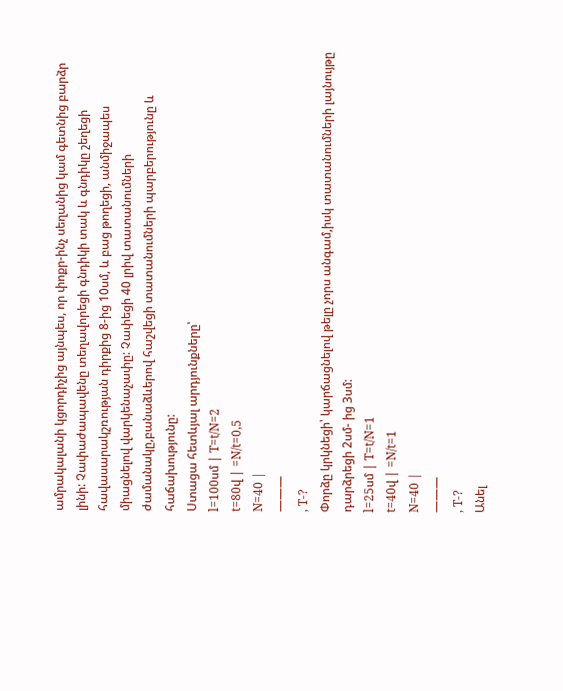ամրակալանի կցորդիչից այնպես, որ փոքր-ինչ սեղանից կամ գետնից բարձր լինի: Չափաժապավենը տեղավորեցի գնդիկի տակ և գնդիկը շեղեցի հավասարակշռության դիրքից 8-ից 10սմ, և բաց թողեցի, անմիջապես միացնելով վարկենաչափը: Չափեցի 40 լրիվ տատանումների ժամանակը,բանաձևերով հաշվեցի տատանումների պարբերությունը և հաճախությունը:
Ստացա հետևյալ արդյունքները՝
l=100սմ | T=t/N=2
t=80վ | =N/t=0,5
N=40 |
———
, T-?
Փորձը կրկնեցի՝ կարճացնելով թելը չորս անգամ,իսկ տատանումների լայնույթը դարձրեցի 2սմ- ից 3սմ:
l=25սմ | T=t/N=1
t=40վ | =N/t=1
N=40 |
———
, T-?
Անել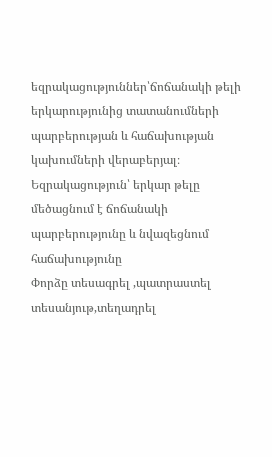եզրակացություններ՝ճոճանակի թելի երկարությունից տատանումների պարբերության և հաճախության կախումների վերաբերյալ։
Եզրակացություն՝ երկար թելը մեծացնում է ճոճանակի պարբերությունը և նվազեցնում հաճախությունը
Փորձը տեսագրել ,պատրաստել տեսանյութ,տեղադրել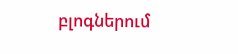բլոգներում